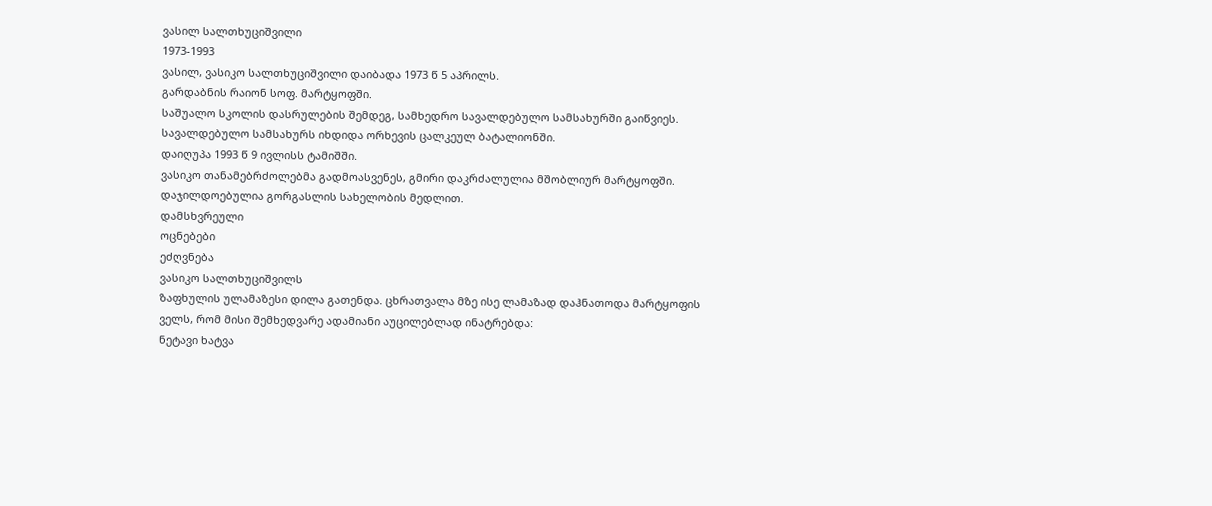ვასილ სალთხუციშვილი
1973-1993
ვასილ, ვასიკო სალთხუციშვილი დაიბადა 1973 წ 5 აპრილს.
გარდაბნის რაიონ სოფ. მარტყოფში.
საშუალო სკოლის დასრულების შემდეგ, სამხედრო სავალდებულო სამსახურში გაიწვიეს.
სავალდებულო სამსახურს იხდიდა ორხევის ცალკეულ ბატალიონში.
დაიღუპა 1993 წ 9 ივლისს ტამიშში.
ვასიკო თანამებრძოლებმა გადმოასვენეს, გმირი დაკრძალულია მშობლიურ მარტყოფში.
დაჯილდოებულია გორგასლის სახელობის მედლით.
დამსხვრეული
ოცნებები
ეძღვნება
ვასიკო სალთხუციშვილს
ზაფხულის ულამაზესი დილა გათენდა. ცხრათვალა მზე ისე ლამაზად დაჰნათოდა მარტყოფის ველს, რომ მისი შემხედვარე ადამიანი აუცილებლად ინატრებდა:
ნეტავი ხატვა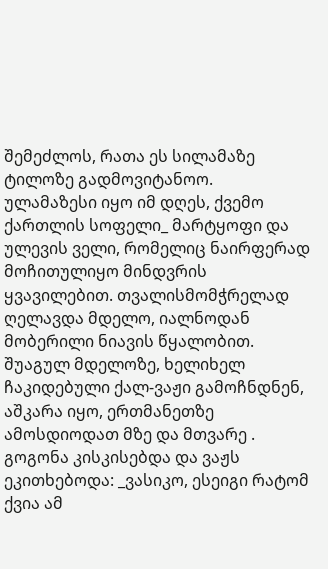შემეძლოს, რათა ეს სილამაზე ტილოზე გადმოვიტანოო.
ულამაზესი იყო იმ დღეს, ქვემო ქართლის სოფელი_ მარტყოფი და ულევის ველი, რომელიც ნაირფერად მოჩითულიყო მინდვრის ყვავილებით. თვალისმომჭრელად ღელავდა მდელო, იალნოდან მობერილი ნიავის წყალობით.
შუაგულ მდელოზე, ხელიხელ ჩაკიდებული ქალ-ვაჟი გამოჩნდნენ, აშკარა იყო, ერთმანეთზე ამოსდიოდათ მზე და მთვარე .
გოგონა კისკისებდა და ვაჟს ეკითხებოდა: _ვასიკო, ესეიგი რატომ ქვია ამ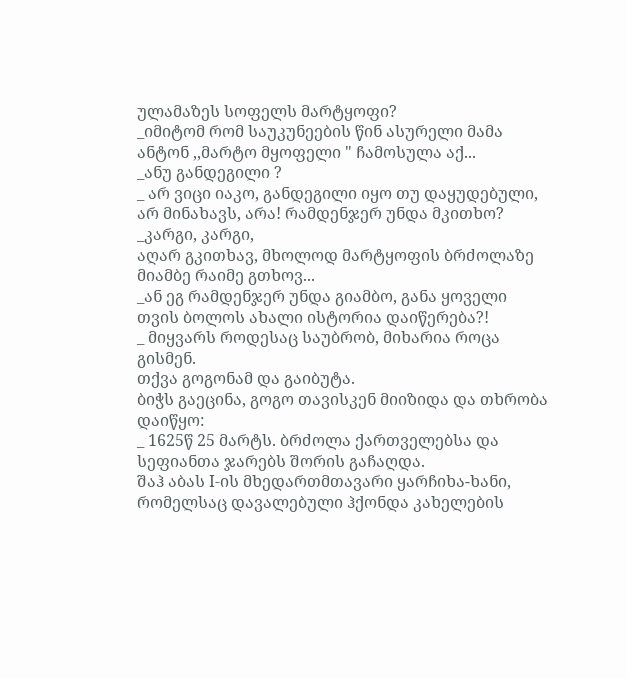ულამაზეს სოფელს მარტყოფი?
_იმიტომ რომ საუკუნეების წინ ასურელი მამა ანტონ ,,მარტო მყოფელი " ჩამოსულა აქ...
_ანუ განდეგილი ?
_ არ ვიცი იაკო, განდეგილი იყო თუ დაყუდებული, არ მინახავს, არა! რამდენჯერ უნდა მკითხო?
_კარგი, კარგი,
აღარ გკითხავ, მხოლოდ მარტყოფის ბრძოლაზე მიამბე რაიმე გთხოვ...
_ან ეგ რამდენჯერ უნდა გიამბო, განა ყოველი თვის ბოლოს ახალი ისტორია დაიწერება?!
_ მიყვარს როდესაც საუბრობ, მიხარია როცა გისმენ.
თქვა გოგონამ და გაიბუტა.
ბიჭს გაეცინა, გოგო თავისკენ მიიზიდა და თხრობა დაიწყო:
_ 1625წ 25 მარტს. ბრძოლა ქართველებსა და სეფიანთა ჯარებს შორის გაჩაღდა.
შაჰ აბას I-ის მხედართმთავარი ყარჩიხა-ხანი, რომელსაც დავალებული ჰქონდა კახელების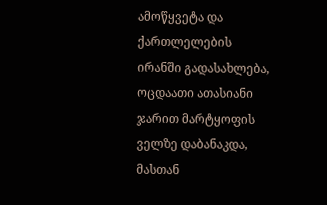ამოწყვეტა და ქართლელების ირანში გადასახლება, ოცდაათი ათასიანი ჯარით მარტყოფის ველზე დაბანაკდა, მასთან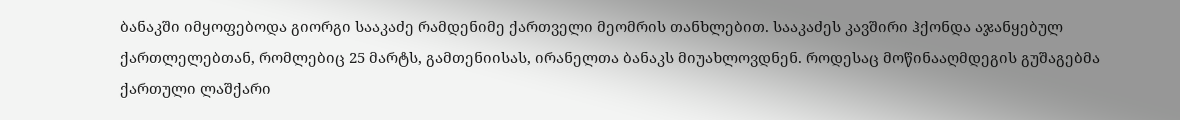ბანაკში იმყოფებოდა გიორგი სააკაძე რამდენიმე ქართველი მეომრის თანხლებით. სააკაძეს კავშირი ჰქონდა აჯანყებულ ქართლელებთან, რომლებიც 25 მარტს, გამთენიისას, ირანელთა ბანაკს მიუახლოვდნენ. როდესაც მოწინააღმდეგის გუშაგებმა ქართული ლაშქარი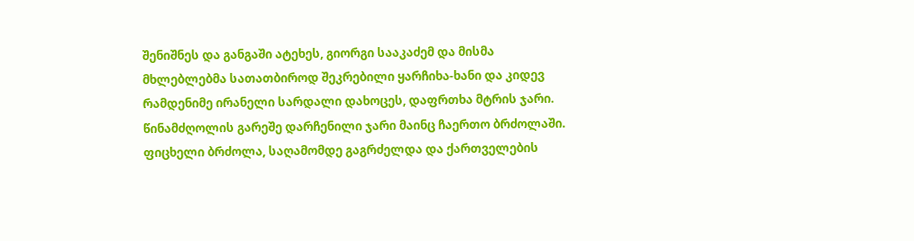შენიშნეს და განგაში ატეხეს, გიორგი სააკაძემ და მისმა მხლებლებმა სათათბიროდ შეკრებილი ყარჩიხა-ხანი და კიდევ რამდენიმე ირანელი სარდალი დახოცეს, დაფრთხა მტრის ჯარი. წინამძღოლის გარეშე დარჩენილი ჯარი მაინც ჩაერთო ბრძოლაში.
ფიცხელი ბრძოლა, საღამომდე გაგრძელდა და ქართველების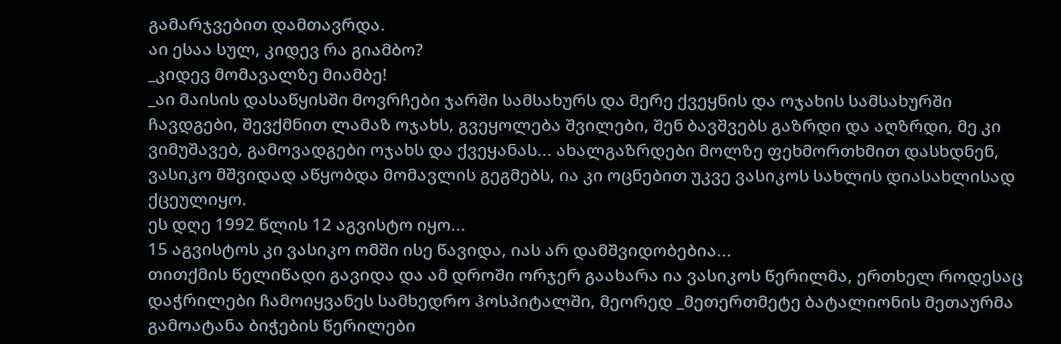გამარჯვებით დამთავრდა.
აი ესაა სულ, კიდევ რა გიამბო?
_კიდევ მომავალზე მიამბე!
_აი მაისის დასაწყისში მოვრჩები ჯარში სამსახურს და მერე ქვეყნის და ოჯახის სამსახურში ჩავდგები, შევქმნით ლამაზ ოჯახს, გვეყოლება შვილები, შენ ბავშვებს გაზრდი და აღზრდი, მე კი ვიმუშავებ, გამოვადგები ოჯახს და ქვეყანას... ახალგაზრდები მოლზე ფეხმორთხმით დასხდნენ, ვასიკო მშვიდად აწყობდა მომავლის გეგმებს, ია კი ოცნებით უკვე ვასიკოს სახლის დიასახლისად ქცეულიყო.
ეს დღე 1992 წლის 12 აგვისტო იყო...
15 აგვისტოს კი ვასიკო ომში ისე წავიდა, იას არ დამშვიდობებია...
თითქმის წელიწადი გავიდა და ამ დროში ორჯერ გაახარა ია ვასიკოს წერილმა, ერთხელ როდესაც დაჭრილები ჩამოიყვანეს სამხედრო ჰოსპიტალში, მეორედ _მეთერთმეტე ბატალიონის მეთაურმა გამოატანა ბიჭების წერილები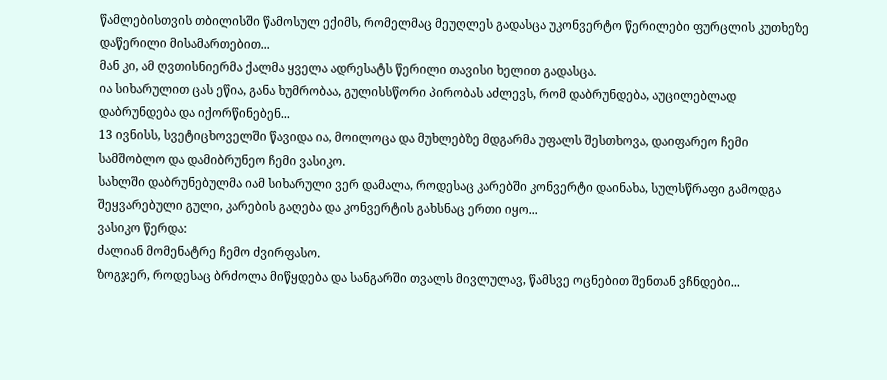წამლებისთვის თბილისში წამოსულ ექიმს, რომელმაც მეუღლეს გადასცა უკონვერტო წერილები ფურცლის კუთხეზე დაწერილი მისამართებით...
მან კი, ამ ღვთისნიერმა ქალმა ყველა ადრესატს წერილი თავისი ხელით გადასცა.
ია სიხარულით ცას ეწია, განა ხუმრობაა, გულისსწორი პირობას აძლევს, რომ დაბრუნდება, აუცილებლად დაბრუნდება და იქორწინებენ...
13 ივნისს, სვეტიცხოველში წავიდა ია, მოილოცა და მუხლებზე მდგარმა უფალს შესთხოვა, დაიფარეო ჩემი სამშობლო და დამიბრუნეო ჩემი ვასიკო.
სახლში დაბრუნებულმა იამ სიხარული ვერ დამალა, როდესაც კარებში კონვერტი დაინახა, სულსწრაფი გამოდგა შეყვარებული გული, კარების გაღება და კონვერტის გახსნაც ერთი იყო...
ვასიკო წერდა:
ძალიან მომენატრე ჩემო ძვირფასო.
ზოგჯერ, როდესაც ბრძოლა მიწყდება და სანგარში თვალს მივლულავ, წამსვე ოცნებით შენთან ვჩნდები...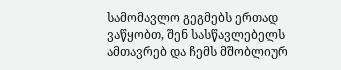სამომავლო გეგმებს ერთად ვაწყობთ, შენ სასწავლებელს ამთავრებ და ჩემს მშობლიურ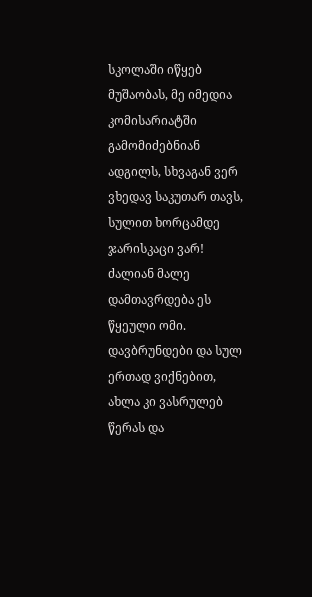სკოლაში იწყებ მუშაობას, მე იმედია კომისარიატში გამომიძებნიან ადგილს, სხვაგან ვერ ვხედავ საკუთარ თავს, სულით ხორცამდე ჯარისკაცი ვარ!
ძალიან მალე დამთავრდება ეს წყეული ომი.
დავბრუნდები და სულ ერთად ვიქნებით, ახლა კი ვასრულებ წერას და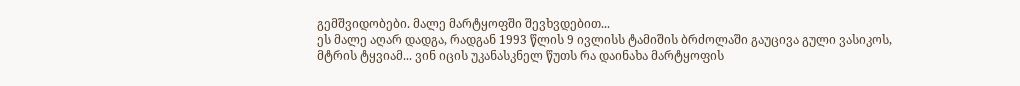გემშვიდობები. მალე მარტყოფში შევხვდებით...
ეს მალე აღარ დადგა, რადგან 1993 წლის 9 ივლისს ტამიშის ბრძოლაში გაუცივა გული ვასიკოს, მტრის ტყვიამ... ვინ იცის უკანასკნელ წუთს რა დაინახა მარტყოფის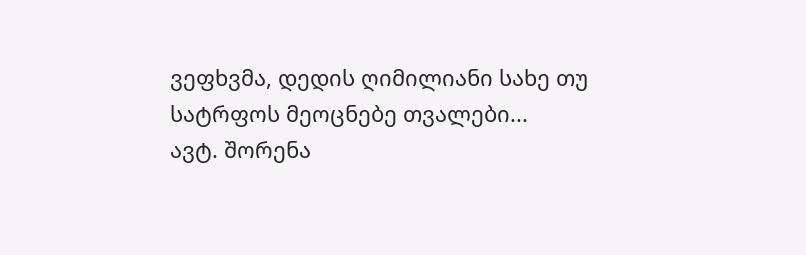ვეფხვმა, დედის ღიმილიანი სახე თუ სატრფოს მეოცნებე თვალები...
ავტ. შორენა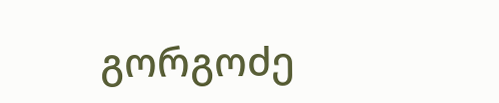გორგოძე